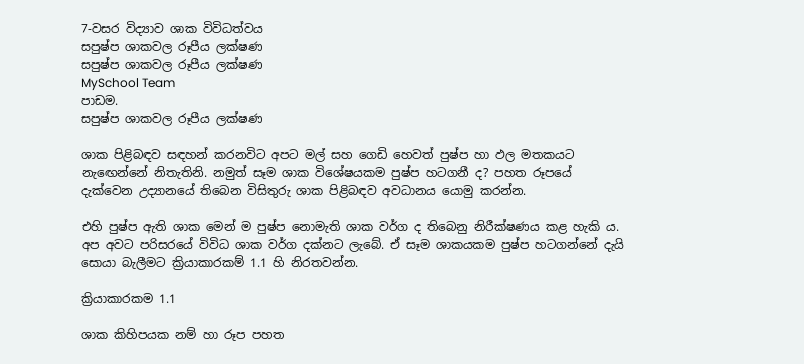7-වසර විද්‍යාව ශාක විවිධත්වය
සපුෂ්ප ශාකවල රූපීය ලක්ෂණ
සපුෂ්ප ශාකවල රූපීය ලක්ෂණ
MySchool Team
පාඩම.
සපුෂ්ප ශාකවල රූපීය ලක්ෂණ

ශාක පිළිබඳව සඳහන් කරනවිට අපට මල් සහ ගෙඩි හෙවත් පුෂ්ප හා ඵල මතකයට නැඟෙන්නේ නිතැතිනි. නමුත් සෑම ශාක විශේෂයකම පුෂ්ප හටගනී ද? පහත රූපයේ දැක්වෙන උද්‍යානයේ තිබෙන විසිතුරු ශාක පිළිබඳව අවධානය යොමු කරන්න.

එහි පුෂ්ප ඇති ශාක මෙන් ම පුෂ්ප නොමැති ශාක වර්ග ද තිබෙනු නිරීක්ෂණය කළ හැකි ය. අප අවට පරිසරයේ විවිධ ශාක වර්ග දක්නට ලැබේ. ඒ සෑම ශාකයකම පුෂ්ප හටගන්නේ දැයි සොයා බැලීමට ක්‍රියාකාරකම් 1.1 හි නිරතවන්න.

ක්‍රියාකාරකම 1.1

ශාක කිහිපයක නම් හා රූප පහත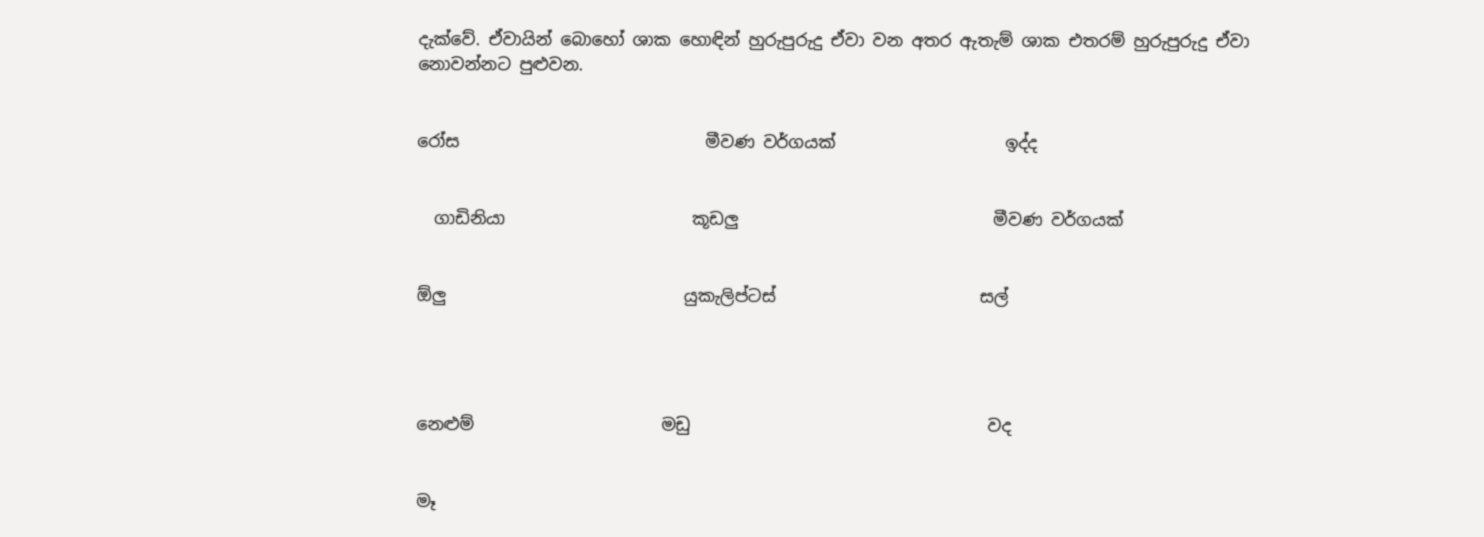දැක්වේ. ඒවායින් බොහෝ ශාක හොඳින් හුරුපුරුදු ඒවා වන අතර ඇතැම් ශාක එතරම් හුරුපුරුදු ඒවා නොවන්නට පුළුවන.


රෝස                             මීවණ වර්ගයක්                    ඉද්ද


  ගාඩිනියා                      කූඩලු                              මීවණ වර්ගයක්


ඕලු                            යුකැලිප්ටස්                        සල්




නෙළුම්                      මඩු                                   වද


මෑ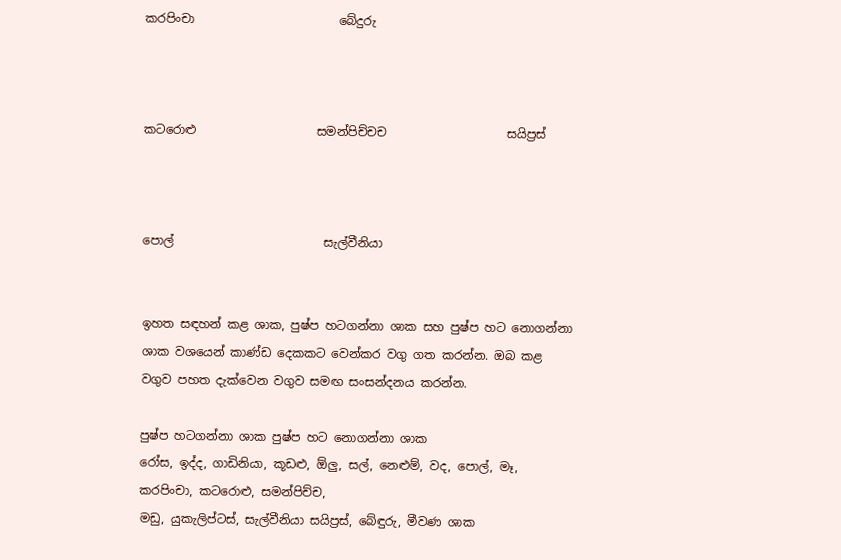කරපිංචා                        බේදුරු



කටරොළු                    සමන්පිච්චච                    සයිප්‍රස්



පොල්                         සැල්වීනියා


ඉහත සඳහන් කළ ශාක, පුෂ්ප හටගන්නා ශාක සහ පුෂ්ප හට නොගන්නා ශාක වශයෙන් කාණ්ඩ දෙකකට වෙන්කර වගු ගත කරන්න. ඔබ කළ වගුව පහත දැක්වෙන වගුව සමඟ සංසන්දනය කරන්න.

පුෂ්ප හටගන්නා ශාක පුෂ්ප හට නොගන්නා ශාක
රෝස, ඉද්ද, ගාඩිනියා, කූඩළු, ඕලු, සල්, නෙළුම්, වද, පොල්, මෑ,
කරපිංචා, කටරොළු, සමන්පිච්ච,
මඩු, යුකැලිප්ටස්, සැල්වීනියා සයිප්‍රස්, බේඳුරු, මීවණ ශාක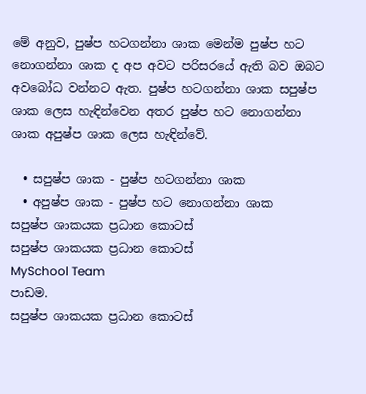මේ අනුව, පුෂ්ප හටගන්නා ශාක මෙන්ම පුෂ්ප හට නොගන්නා ශාක ද අප අවට පරිසරයේ ඇති බව ඔබට අවබෝධ වන්නට ඇත. පුෂ්ප හටගන්නා ශාක සපුෂ්ප ශාක ලෙස හැඳින්වෙන අතර පුෂ්ප හට නොගන්නා ශාක අපුෂ්ප ශාක ලෙස හැඳින්වේ.

  • සපුෂ්ප ශාක - පුෂ්ප හටගන්නා ශාක
  • අපුෂ්ප ශාක - පුෂ්ප හට නොගන්නා ශාක
සපුෂ්ප ශාකයක ප්‍රධාන කොටස්
සපුෂ්ප ශාකයක ප්‍රධාන කොටස්
MySchool Team
පාඩම.
සපුෂ්ප ශාකයක ප්‍රධාන කොටස්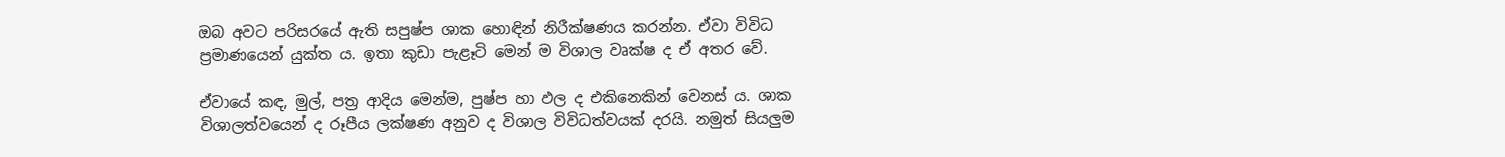ඔබ අවට පරිසරයේ ඇති සපුෂ්ප ශාක හොඳින් නිරීක්ෂණය කරන්න. ඒවා විවිධ ප්‍රමාණයෙන් යුක්ත ය. ඉතා කුඩා පැළෑටි මෙන් ම විශාල වෘක්ෂ ද ඒ අතර වේ.

ඒවායේ කඳ, මුල්, පත්‍ර ආදිය මෙන්ම, පුෂ්ප හා ඵල ද එකිනෙකින් වෙනස් ය. ශාක විශාලත්වයෙන් ද රූපීය ලක්ෂණ අනුව ද විශාල විවිධත්වයක් දරයි. නමුත් සියලුම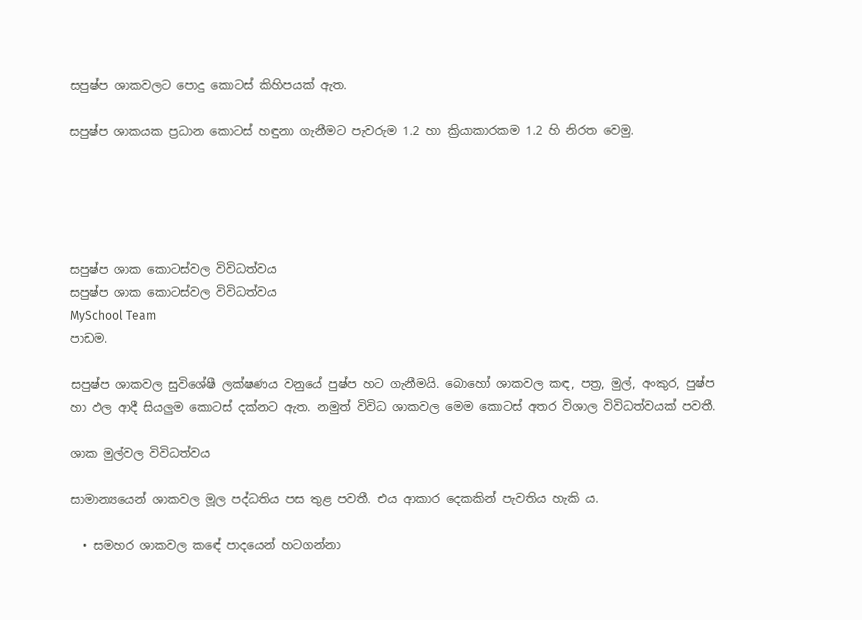සපුෂ්ප ශාකවලට පොදු කොටස් කිහිපයක් ඇත.

සපුෂ්ප ශාකයක ප්‍රධාන කොටස් හඳුනා ගැනීමට පැවරුම 1.2 හා ක්‍රියාකාරකම 1.2 හි නිරත වෙමු.





සපුෂ්ප ශාක කොටස්වල විවිධත්වය
සපුෂ්ප ශාක කොටස්වල විවිධත්වය
MySchool Team
පාඩම.

සපුෂ්ප ශාකවල සුවිශේෂී ලක්ෂණය වනුයේ පුෂ්ප හට ගැනීමයි. බොහෝ ශාකවල කඳ, පත්‍ර, මුල්, අංකුර, පුෂ්ප හා ඵල ආදී සියලුම කොටස් දක්නට ඇත. නමුත් විවිධ ශාකවල මෙම කොටස් අතර විශාල විවිධත්වයක් පවතී.

ශාක මුල්වල විවිධත්වය

සාමාන්‍යයෙන් ශාකවල මූල පද්ධතිය පස තුළ පවතී. එය ආකාර දෙකකින් පැවතිය හැකි ය.

  • සමහර ශාකවල කඳේ පාදයෙන් හටගන්නා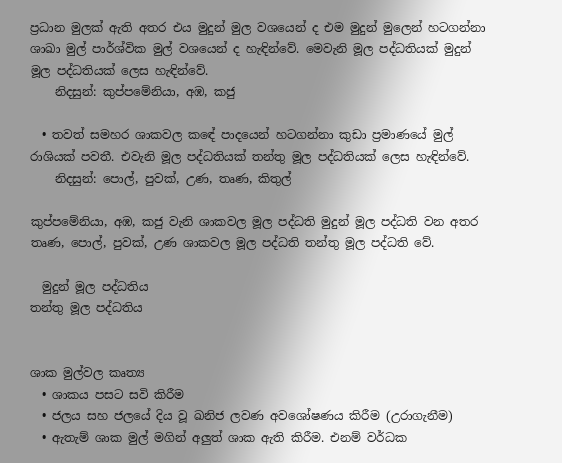ප්‍රධාන මුලක් ඇති අතර එය මුදුන් මුල වශයෙන් ද එම මුදුන් මුලෙන් හටගන්නා ශාඛා මුල් පාර්ශ්වික මුල් වශයෙන් ද හැඳින්වේ. මෙවැනි මූල පද්ධතියක් මුදුන් මූල පද්ධතියක් ලෙස හැඳින්වේ.
    නිදසුන්: කුප්පමේනියා, අඹ, කජු

  • තවත් සමහර ශාකවල කඳේ පාදයෙන් හටගන්නා කුඩා ප්‍රමාණයේ මුල් රාශියක් පවතී. එවැනි මූල පද්ධතියක් තන්තු මූල පද්ධතියක් ලෙස හැඳින්වේ.
    නිදසුන්: පොල්, පුවක්, උණ, තෘණ, කිතුල්

කුප්පමේනියා, අඹ, කජු වැනි ශාකවල මූල පද්ධති මුදුන් මූල පද්ධති වන අතර තෘණ, පොල්, පුවක්, උණ ශාකවල මූල පද්ධති තන්තු මූල පද්ධති වේ.

  මුදුන් මූල පද්ධතිය                                                                                  තන්තු මූල පද්ධතිය


ශාක මුල්වල කෘත්‍ය
  • ශාකය පසට සවි කිරීම
  • ජලය සහ ජලයේ දිය වූ ඛනිජ ලවණ අවශෝෂණය කිරීම (උරාගැනීම)
  • ඇතැම් ශාක මුල් මගින් අලුත් ශාක ඇති කිරීම. එනම් වර්ධක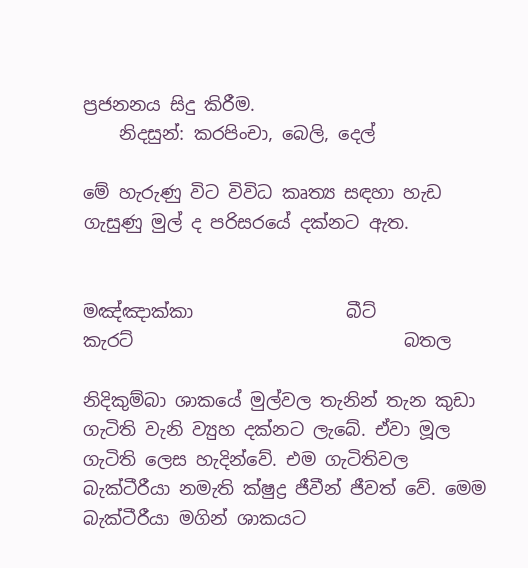ප්‍රජනනය සිදු කිරීම.
    නිදසුන්: කරපිංචා, බෙලි, දෙල්

මේ හැරුණු විට විවිධ කෘත්‍ය සඳහා හැඩ ගැසුණු මුල් ද පරිසරයේ දක්නට ඇත.


මඤ්ඤාක්කා                 බීට්                               කැරට්                              බතල

නිදිකුම්බා ශාකයේ මුල්වල තැනින් තැන කුඩා ගැටිති වැනි ව්‍යුහ දක්නට ලැබේ. ඒවා මූල ගැටිති ලෙස හැදින්වේ. එම ගැටිතිවල බැක්ටීරීයා නමැති ක්ෂුද්‍ර ජීවීන් ජීවත් වේ. මෙම බැක්ටීරීයා මගින් ශාකයට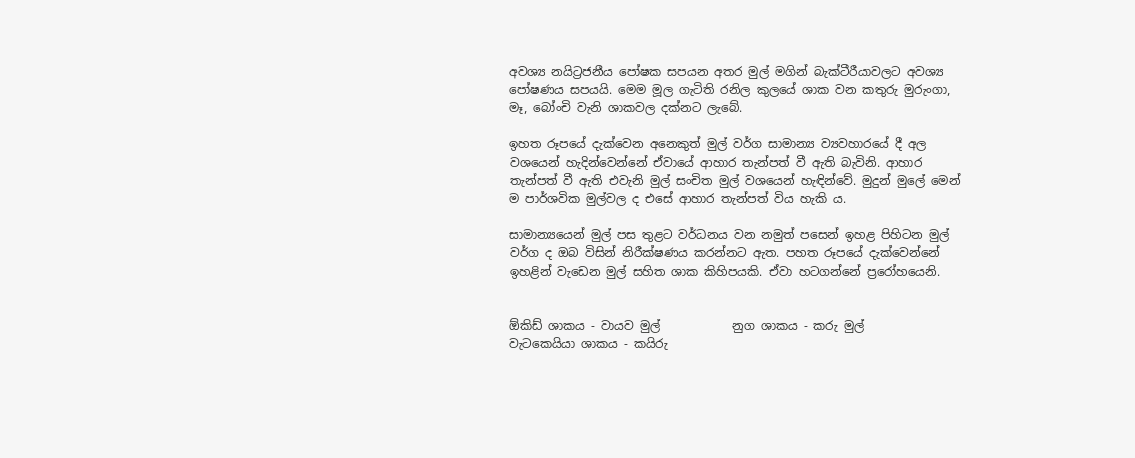අවශ්‍ය නයිට්‍රජනීය පෝෂක සපයන අතර මුල් මගින් බැක්ටීරීයාවලට අවශ්‍ය පෝෂණය සපයයි. මෙම මූල ගැටිති රනිල කුලයේ ශාක වන කතුරු මුරුංගා, මෑ, බෝංචි වැනි ශාකවල දක්නට ලැබේ.

ඉහත රූපයේ දැක්වෙන අනෙකුත් මුල් වර්ග සාමාන්‍ය ව්‍යවහාරයේ දී අල වශයෙන් හැදින්වෙන්නේ ඒවායේ ආහාර තැන්පත් වී ඇති බැවිනි. ආහාර තැන්පත් වී ඇති එවැනි මුල් සංචිත මුල් වශයෙන් හැඳින්වේ. මුදුන් මුලේ මෙන් ම පාර්ශවික මුල්වල ද එසේ ආහාර තැන්පත් විය හැකි ය.

සාමාන්‍යයෙන් මුල් පස තුළට වර්ධනය වන නමුත් පසෙන් ඉහළ පිහිටන මුල් වර්ග ද ඔබ විසින් නිරීක්ෂණය කරන්නට ඇත. පහත රූපයේ දැක්වෙන්නේ ඉහළින් වැඩෙන මුල් සහිත ශාක කිහිපයකි. ඒවා හටගන්නේ ප්‍රරෝහයෙනි.


ඕකිඩ් ශාකය - වායව මුල්            නුග ශාකය - කරු මුල්                        වැටකෙයියා ශාකය - කයිරු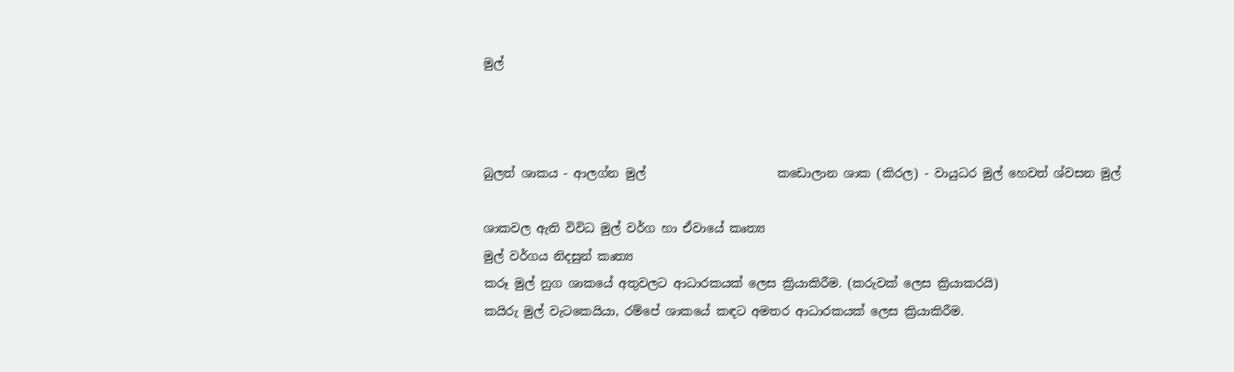මුල්



බුලත් ශාකය - ආලග්න මුල්                      කඩොලාන ශාක (කිරල) - වායුධර මුල් හෙවත් ශ්වසන මුල්

ශාකවල ඇති විවිධ මුල් වර්ග හා ඒවායේ කෘත්‍ය
මුල් වර්ගය නිදසුන් කෘත්‍ය
කරූ මුල් නුග ශාකයේ අතුවලට ආධාරකයක් ලෙස ක්‍රියාකිරීම. (කරුවක් ලෙස ක්‍රියාකරයි)
කයිරු මුල් වැටකෙයියා, රම්පේ ශාකයේ කඳට අමතර ආධාරකයක් ලෙස ක්‍රියාකිරීම.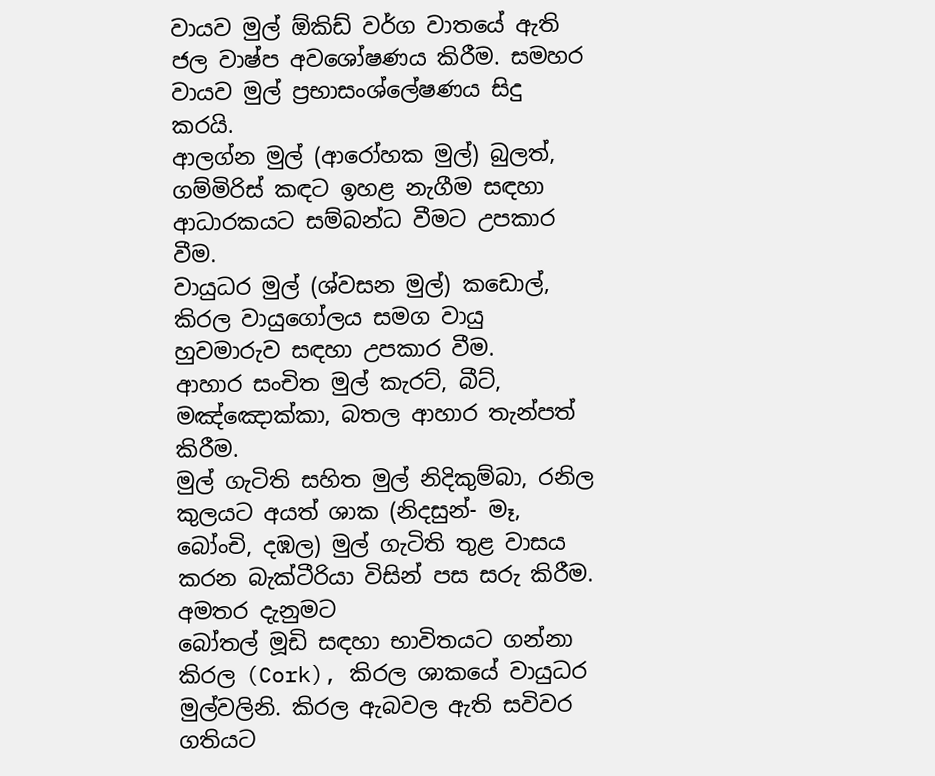වායව මුල් ඕකිඩ් වර්ග වාතයේ ඇති ජල වාෂ්ප අවශෝෂණය කිරීම. සමහර වායව මුල් ප්‍රභාසංශ්ලේෂණය සිදු කරයි.
ආලග්න මුල් (ආරෝහක මුල්) බුලත්, ගම්මිරිස් කඳට ඉහළ නැගීම සඳහා ආධාරකයට සම්බන්ධ වීමට උපකාර වීම.
වායුධර මුල් (ශ්වසන මුල්) කඩොල්, කිරල වායුගෝලය සමග වායු හුවමාරුව සඳහා උපකාර වීම.
ආහාර සංචිත මුල් කැරට්, බීට්, මඤ්ඤොක්කා, බතල ආහාර තැන්පත් කිරීම.
මුල් ගැටිති සහිත මුල් නිදිකුම්බා, රනිල කුලයට අයත් ශාක (නිදසුන්- මෑ, බෝංචි, දඹල) මුල් ගැටිති තුළ වාසය කරන බැක්ටීරියා විසින් පස සරු කිරීම.
අමතර දැනුමට
බෝතල් මූඩි සඳහා භාවිතයට ගන්නා කිරල (Cork), කිරල ශාකයේ වායුධර මුල්වලිනි. කිරල ඇබවල ඇති සවිවර ගතියට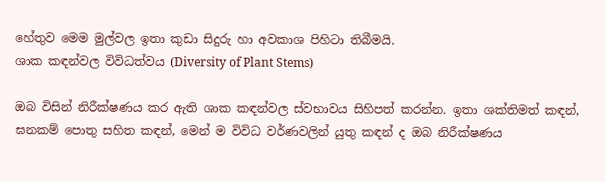හේතුව මෙම මුල්වල ඉතා කුඩා සිදුරු හා අවකාශ පිහිටා තිබීමයි.
ශාක කඳන්වල විවිධත්වය (Diversity of Plant Stems)

ඔබ විසින් නිරීක්ෂණය කර ඇති ශාක කඳන්වල ස්වභාවය සිහිපත් කරන්න. ඉතා ශක්තිමත් කඳන්, ඝනකම් පොතු සහිත කඳන්, මෙන් ම විවිධ වර්ණවලින් යුතු කඳන් ද ඔබ නිරීක්ෂණය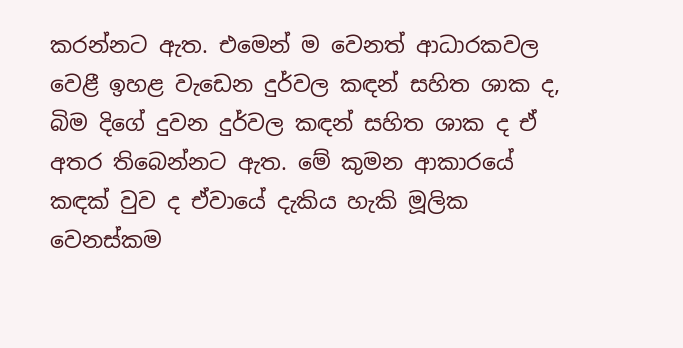කරන්නට ඇත. එමෙන් ම වෙනත් ආධාරකවල වෙළී ඉහළ වැඩෙන දුර්වල කඳන් සහිත ශාක ද, බිම දිගේ දුවන දුර්වල කඳන් සහිත ශාක ද ඒ අතර තිබෙන්නට ඇත. මේ කුමන ආකාරයේ කඳක් වුව ද ඒවායේ දැකිය හැකි මූලික වෙනස්කම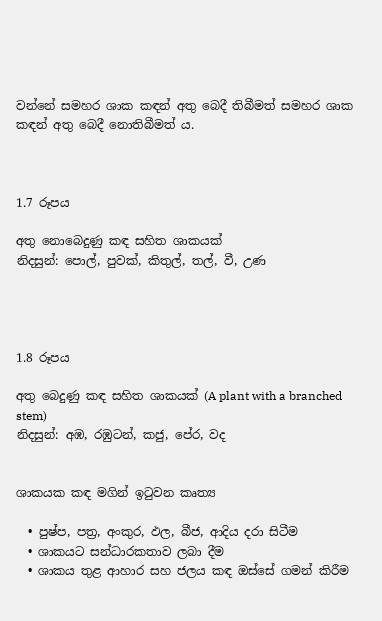වන්නේ සමහර ශාක කඳන් අතු බෙදී තිබීමත් සමහර ශාක කඳන් අතු බෙදී නොතිබීමත් ය.



1.7 රූපය

අතු නොබෙදුණු කඳ සහිත ශාකයක්
නිදසුන්: පොල්, පුවක්, කිතුල්, තල්, වී, උණ




1.8 රූපය

අතු බෙදුණු කඳ සහිත ශාකයක් (A plant with a branched stem)
නිදසුන්: අඹ, රඹුටන්, කජු, පේර, වද


ශාකයක කඳ මගින් ඉටුවන කෘත්‍ය

  • පුෂ්ප, පත්‍ර, අංකුර, ඵල, බීජ, ආදිය දරා සිටීම
  • ශාකයට සන්ධාරකතාව ලබා දීම
  • ශාකය තුළ ආහාර සහ ජලය කඳ ඔස්සේ ගමන් කිරීම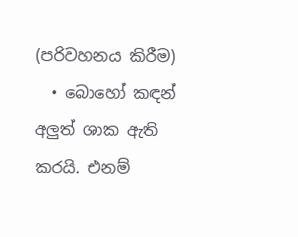(පරිවහනය කිරීම)
  • බොහෝ කඳන් අලුත් ශාක ඇති කරයි. එනම්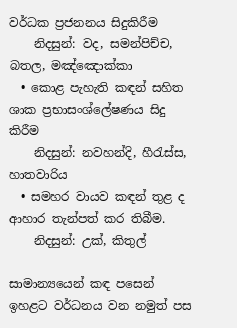වර්ධක ප්‍රජනනය සිදුකිරීම
    නිදසුන්: වද, සමන්පිච්ච, බතල, මඤ්ඤොක්කා
  • කොළ පැහැති කඳන් සහිත ශාක ප්‍රභාසංශ්ලේෂණය සිදු කිරීම
    නිදසුන්: නවහන්දි, හීරැස්ස, හාතවාරිය
  • සමහර වායව කඳන් තුළ ද ආහාර තැන්පත් කර තිබීම.
    නිදසුන්: උක්, කිතුල්

සාමාන්‍යයෙන් කඳ පසෙන් ඉහළට වර්ධනය වන නමුත් පස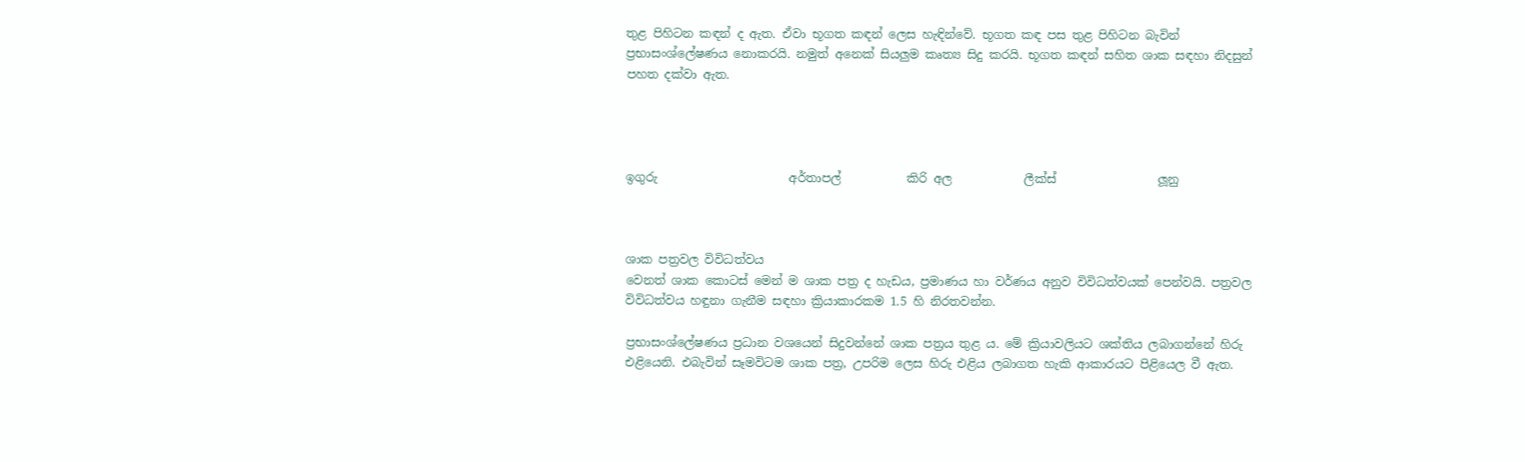තුළ පිහිටන කඳන් ද ඇත. ඒවා භූගත කඳන් ලෙස හැඳින්වේ. භූගත කඳ පස තුළ පිහිටන බැවින් ප්‍රභාසංශ්ලේෂණය නොකරයි. නමුත් අනෙක් සියලුම කෘත්‍ය සිදු කරයි. භූගත කඳන් සහිත ශාක සඳහා නිදසුන් පහත දක්වා ඇත.




ඉගුරු                      අර්තාපල්           කිරි අල            ලීක්ස්                 ලූනු



ශාක පත්‍රවල විවිධත්වය
වෙනත් ශාක කොටස් මෙන් ම ශාක පත්‍ර ද හැඩය, ප්‍රමාණය හා වර්ණය අනුව විවිධත්වයක් පෙන්වයි. පත්‍රවල විවිධත්වය හඳුනා ගැනීම සඳහා ක්‍රියාකාරකම 1.5 හි නිරතවන්න.

ප්‍රභාසංශ්ලේෂණය ප්‍රධාන වශයෙන් සිදුවන්නේ ශාක පත්‍රය තුළ ය. මේ ක්‍රියාවලියට ශක්තිය ලබාගන්නේ හිරු එළියෙනි. එබැවින් සෑමවිටම ශාක පත්‍ර, උපරිම ලෙස හිරු එළිය ලබාගත හැකි ආකාරයට පිළියෙල වී ඇත.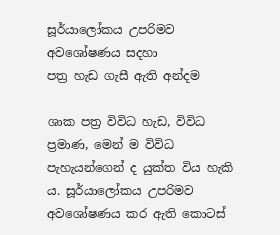සූර්යාලෝකය උපරිමව අවශෝෂණය සදහා
පත්‍ර හැඩ ගැසී ඇති අන්දම

ශාක පත්‍ර විවිධ හැඩ, විවිධ ප්‍රමාණ, මෙන් ම විවිධ පැහැයන්ගෙන් ද යුක්ත විය හැකි ය. සූර්යාලෝකය උපරිමව අවශෝෂණය කර ඇති කොටස්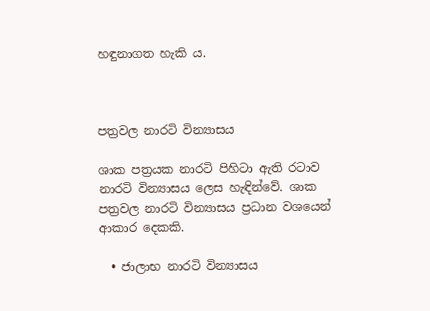හඳුනාගත හැකි ය.



පත්‍රවල නාරටි වින්‍යාසය

ශාක පත්‍රයක නාරටි පිහිටා ඇති රටාව නාරටි වින්‍යාසය ලෙස හැඳින්වේ. ශාක පත්‍රවල නාරටි වින්‍යාසය ප්‍රධාන වශයෙන් ආකාර දෙකකි.

  • ජාලාභ නාරටි වින්‍යාසය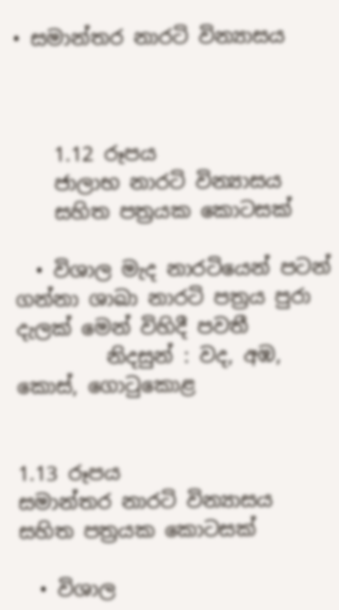• සමාන්තර නාරටි වින්‍යාසය



    1.12 රූපය
    ජාලාභ නාරටි වින්‍යාසය
    සහිත පත්‍රයක කොටසක්

  • විශාල මැද නාරටියෙන් පටන් ගන්නා ශාඛා නාරටි පත්‍රය පුරා දැලක් මෙන් විහිදී පවතී
         නිදසුන් : වද, අඹ, කොස්, ගොටුකොළ


1.13 රූපය
සමාන්තර නාරටි වින්‍යාසය සහිත පත්‍රයක කොටසක්

  • විශාල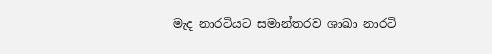මැද නාරටියට සමාන්තරව ශාඛා නාරටි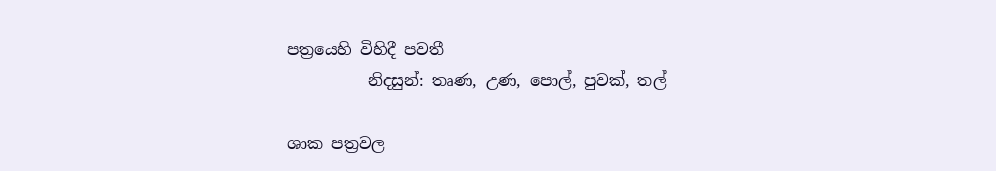පත්‍රයෙහි විහිදී පවතී
          නිදසුන්: තෘණ, උණ, පොල්, පුවක්, තල්

ශාක පත්‍රවල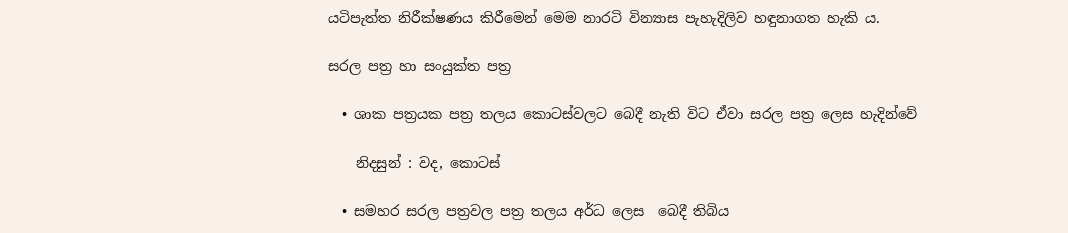යටිපැත්ත නිරීක්ෂණය කිරීමෙන් මෙම නාරටි වින්‍යාස පැහැදිලිව හඳුනාගත හැකි ය.

සරල පත්‍ර හා සංයුක්ත පත්‍ර

  • ශාක පත්‍රයක පත්‍ර තලය කොටස්වලට බෙදී නැති විට ඒවා සරල පත්‍ර ලෙස හැදින්වේ

    නිදසුන් : වද, කොටස්

  • සමහර සරල පත්‍රවල පත්‍ර තලය අර්ධ ලෙස  බෙදී තිබිය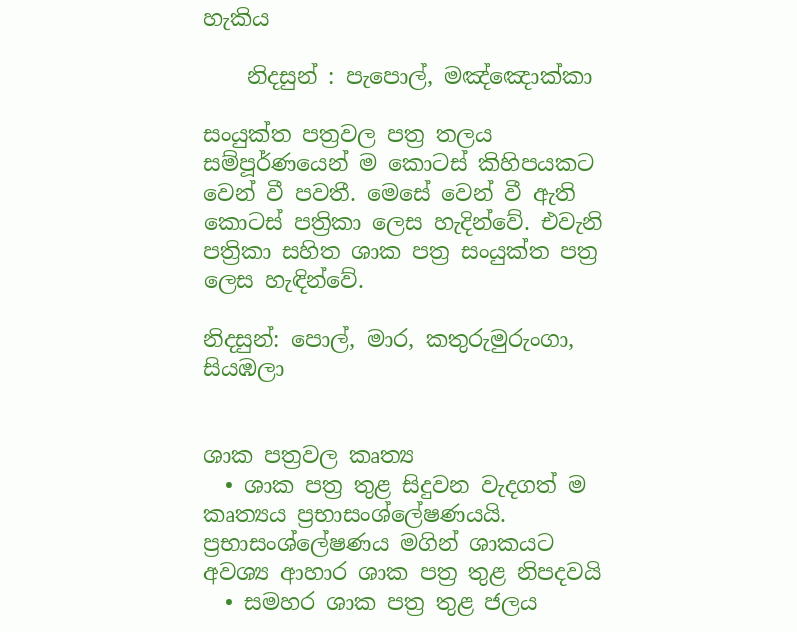හැකිය

    නිදසුන් : පැපොල්, මඤ්ඤොක්කා

සංයුක්ත පත්‍රවල පත්‍ර තලය සම්පූර්ණයෙන් ම කොටස් කිහිපයකට වෙන් වී පවතී. මෙසේ වෙන් වී ඇති කොටස් පත්‍රිකා ලෙස හැදින්වේ. එවැනි පත්‍රිකා සහිත ශාක පත්‍ර සංයුක්ත පත්‍ර ලෙස හැඳින්වේ.

නිදසුන්: පොල්, මාර, කතුරුමුරුංගා, සියඹලා


ශාක පත්‍රවල කෘත්‍ය
  • ශාක පත්‍ර තුළ සිදුවන වැදගත් ම කෘත්‍යය ප්‍රභාසංශ්ලේෂණයයි. ප්‍රභාසංශ්ලේෂණය මගින් ශාකයට අවශ්‍ය ආහාර ශාක පත්‍ර තුළ නිපදවයි
  • සමහර ශාක පත්‍ර තුළ ජලය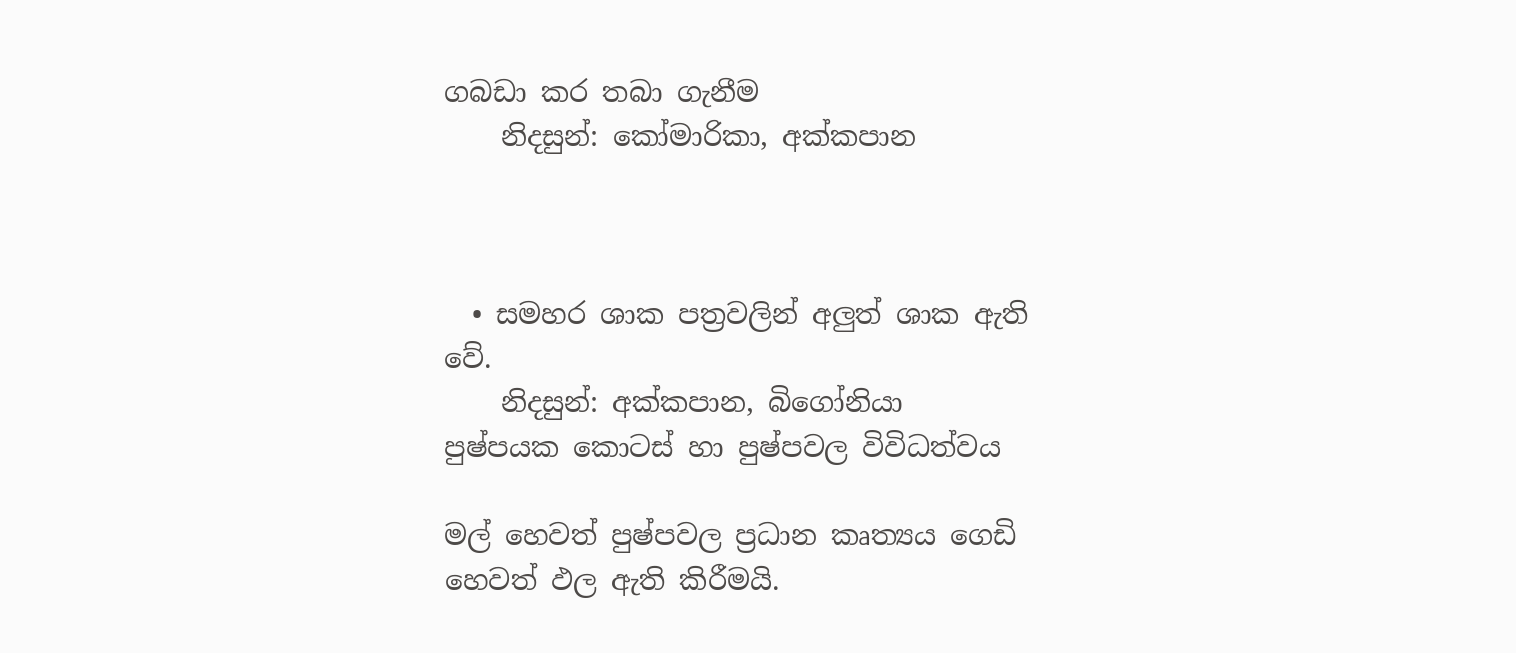ගබඩා කර තබා ගැනීම
    නිදසුන්: කෝමාරිකා, අක්කපාන



  • සමහර ශාක පත්‍රවලින් අලුත් ශාක ඇති වේ.
    නිදසුන්: අක්කපාන, බිගෝනියා
පුෂ්පයක කොටස් හා පුෂ්පවල විවිධත්වය

මල් හෙවත් පුෂ්පවල ප්‍රධාන කෘත්‍යය ගෙඩි හෙවත් ඵල ඇති කිරීමයි.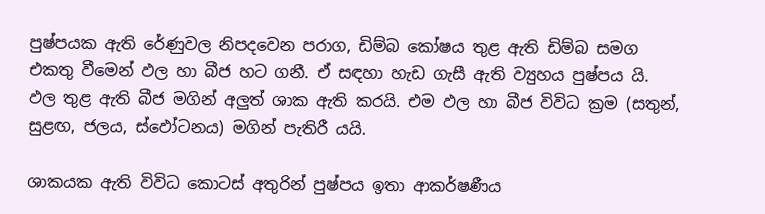පුෂ්පයක ඇති රේණුවල නිපදවෙන පරාග, ඩිම්බ කෝෂය තුළ ඇති ඩිම්බ සමග එකතු වීමෙන් ඵල හා බීජ හට ගනී. ඒ සඳහා හැඩ ගැසී ඇති ව්‍යුහය පුෂ්පය යි. ඵල තුළ ඇති බීජ මගින් අලුත් ශාක ඇති කරයි. එම ඵල හා බීජ විවිධ ක්‍රම (සතුන්, සුළඟ, ජලය, ස්ඵෝටනය) මගින් පැතිරී යයි.

ශාකයක ඇති විවිධ කොටස් අතුරින් පුෂ්පය ඉතා ආකර්ෂණීය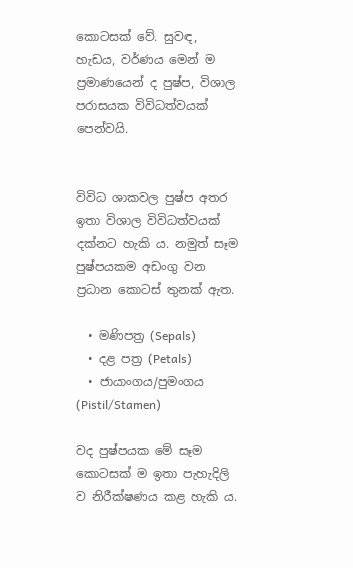කොටසක් වේ. සුවඳ, හැඩය, වර්ණය මෙන් ම ප්‍රමාණයෙන් ද පුෂ්ප, විශාල පරාසයක විවිධත්වයක් පෙන්වයි.


විවිධ ශාකවල පුෂ්ප අතර ඉතා විශාල විවිධත්වයක් දක්නට හැකි ය. නමුත් සෑම පුෂ්පයකම අඩංගු වන ප්‍රධාන කොටස් තුනක් ඇත.

  • මණිපත්‍ර (Sepals)
  • දළ පත්‍ර (Petals)
  • ජායාංගය/පුමංගය (Pistil/Stamen)

වද පුෂ්පයක මේ සෑම කොටසක් ම ඉතා පැහැදිලි ව නිරීක්ෂණය කළ හැකි ය.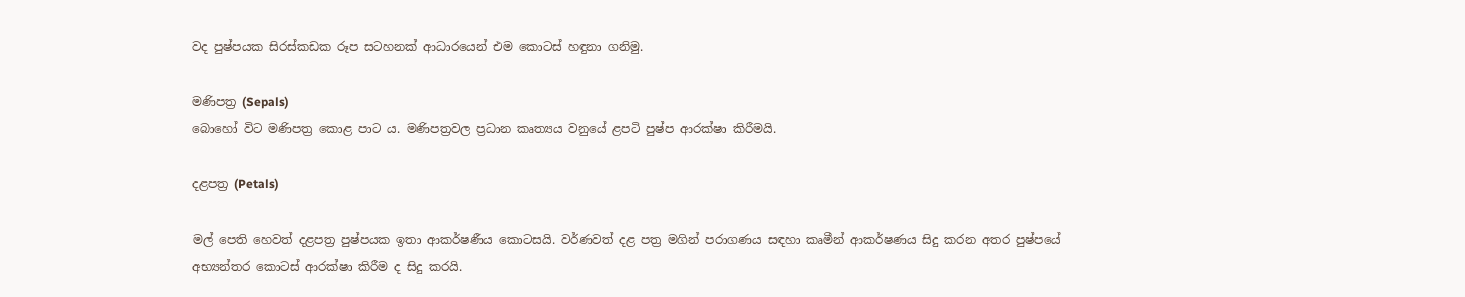වද පුෂ්පයක සිරස්කඩක රූප සටහනක් ආධාරයෙන් එම කොටස් හඳුනා ගනිමු.

මණිපත්‍ර (Sepals)
බොහෝ විට මණිපත්‍ර කොළ පාට ය. මණිපත්‍රවල ප්‍රධාන කෘත්‍යය වනුයේ ළපටි පුෂ්ප ආරක්ෂා කිරීමයි.

දළපත්‍ර (Petals)

මල් පෙති හෙවත් දළපත්‍ර පුෂ්පයක ඉතා ආකර්ෂණීය කොටසයි. වර්ණවත් දළ පත්‍ර මගින් පරාගණය සඳහා කෘමීන් ආකර්ෂණය සිදු කරන අතර පුෂ්පයේ අභ්‍යන්තර කොටස් ආරක්ෂා කිරීම ද සිදු කරයි.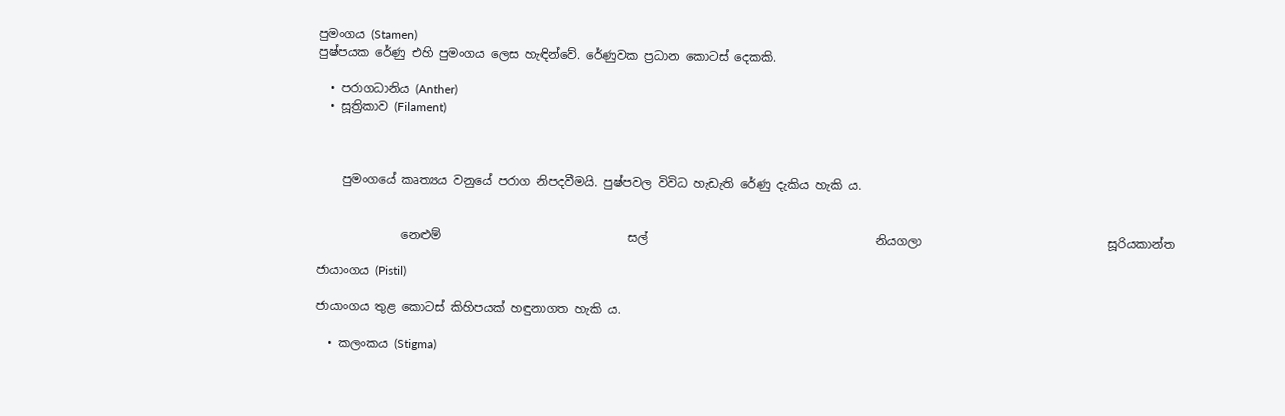පුමංගය (Stamen)
පුෂ්පයක රේණු එහි පුමංගය ලෙස හැඳින්වේ. රේණුවක ප්‍රධාන කොටස් දෙකකි.

  • පරාගධානිය (Anther)
  • සූත්‍රිකාව (Filament)



    පුමංගයේ කෘත්‍යය වනුයේ පරාග නිපදවීමයි. පුෂ්පවල විවිධ හැඩැති රේණු දැකිය හැකි ය.


              නෙළුම්                               සල්                                      නියගලා                               සූරියකාන්ත

ජායාංගය (Pistil)

ජායාංගය තුළ කොටස් කිහිපයක් හඳුනාගත හැකි ය.

  • කලංකය (Stigma)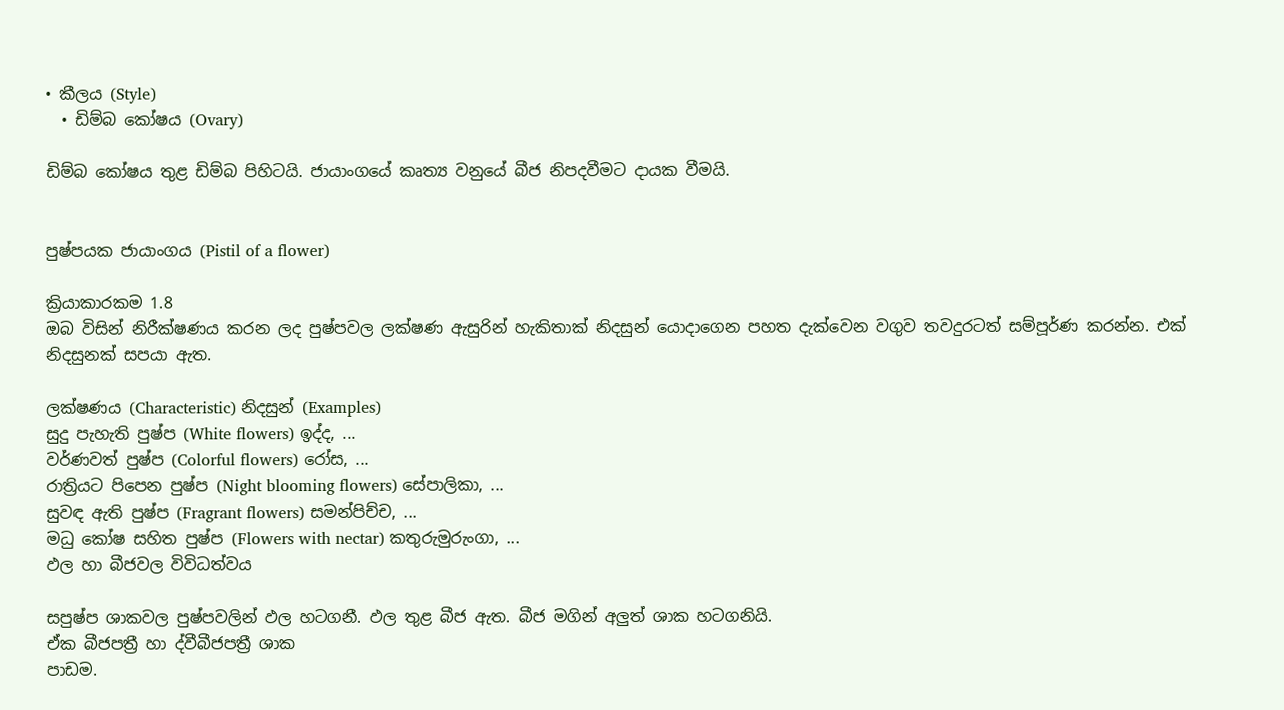• කීලය (Style)
  • ඩිම්බ කෝෂය (Ovary)

ඩිම්බ කෝෂය තුළ ඩිම්බ පිහිටයි. ජායාංගයේ කෘත්‍ය වනුයේ බීජ නිපදවීමට දායක වීමයි.


පුෂ්පයක ජායාංගය (Pistil of a flower)

ක්‍රියාකාරකම 1.8
ඔබ විසින් නිරීක්ෂණය කරන ලද පුෂ්පවල ලක්ෂණ ඇසුරින් හැකිතාක් නිදසුන් යොදාගෙන පහත දැක්වෙන වගුව තවදුරටත් සම්පූර්ණ කරන්න. එක් නිදසුනක් සපයා ඇත.

ලක්ෂණය (Characteristic) නිදසුන් (Examples)
සුදු පැහැති පුෂ්ප (White flowers) ඉද්ද, ...
වර්ණවත් පුෂ්ප (Colorful flowers) රෝස, ...
රාත්‍රියට පිපෙන පුෂ්ප (Night blooming flowers) සේපාලිකා, ...
සුවඳ ඇති පුෂ්ප (Fragrant flowers) සමන්පිච්ච, ...
මධු කෝෂ සහිත පුෂ්ප (Flowers with nectar) කතුරුමුරුංගා, ...
ඵල හා බීජවල විවිධත්වය

සපුෂ්ප ශාකවල පුෂ්පවලින් ඵල හටගනී. ඵල තුළ බීජ ඇත. බීජ මගින් අලුත් ශාක හටගනියි.
ඒක බීජපත්‍රී හා ද්වීබීජපත්‍රී ශාක
පාඩම.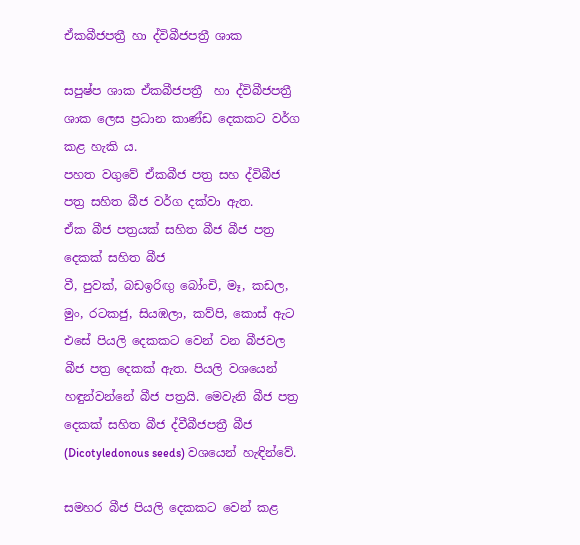ඒකබීජපත්‍රී හා ද්විබීජපත්‍රී ශාක

සපුෂ්ප ශාක ඒකබීජපත්‍රී  හා ද්විබීජපත්‍රී ශාක ලෙස ප්‍රධාන කාණ්ඩ දෙකකට වර්ග කළ හැකි ය.
පහත වගුවේ ඒකබීජ පත්‍ර සහ ද්විබීජ පත්‍ර සහිත බීජ වර්ග දක්වා ඇත.
ඒක බීජ පත්‍රයක් සහිත බීජ බීජ පත්‍ර දෙකක් සහිත බීජ
වී, පුවක්, බඩඉරිඟු බෝංචි, මෑ, කඩල, මුං, රටකජු, සියඹලා, කව්පි, කොස් ඇට
එසේ පියලි දෙකකට වෙන් වන බීජවල බීජ පත්‍ර දෙකක් ඇත. පියලි වශයෙන් හඳුන්වන්නේ බීජ පත්‍රයි. මෙවැනි බීජ පත්‍ර දෙකක් සහිත බීජ ද්වීබීජපත්‍රී බීජ (Dicotyledonous seeds) වශයෙන් හැඳින්වේ.

සමහර බීජ පියලි දෙකකට වෙන් කළ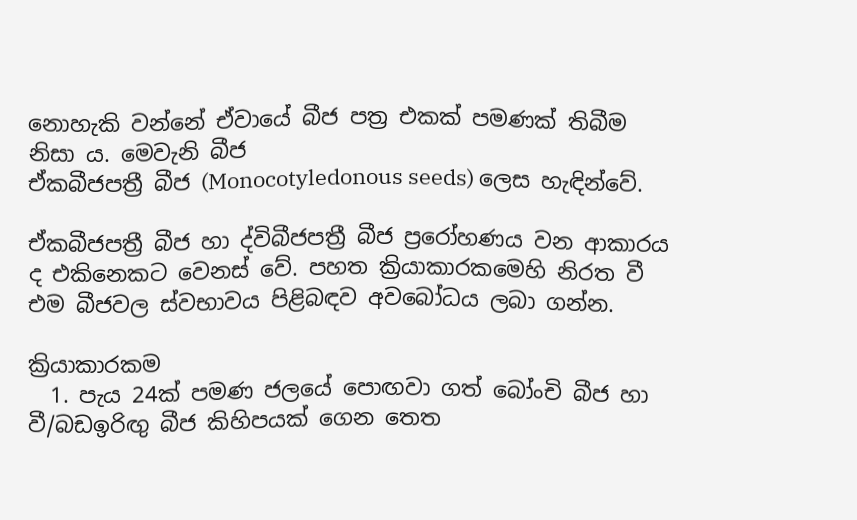නොහැකි වන්නේ ඒවායේ බීජ පත්‍ර එකක් පමණක් තිබීම නිසා ය. මෙවැනි බීජ
ඒකබීජපත්‍රී බීජ (Monocotyledonous seeds) ලෙස හැඳින්වේ.

ඒකබීජපත්‍රී බීජ හා ද්විබීජපත්‍රී බීජ ප්‍රරෝහණය වන ආකාරය ද එකිනෙකට වෙනස් වේ. පහත ක්‍රියාකාරකමෙහි නිරත වී එම බීජවල ස්වභාවය පිළිබඳව අවබෝධය ලබා ගන්න.

ක්‍රියාකාරකම
  1. පැය 24ක් පමණ ජලයේ පොඟවා ගත් බෝංචි බීජ හා වී/බඩඉරිඟු බීජ කිහිපයක් ගෙන තෙත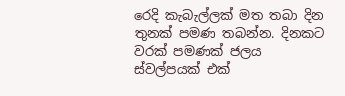රෙදි කැබැල්ලක් මත තබා දින තුනක් පමණ තබන්න. දිනකට වරක් පමණක් ජලය ස්වල්පයක් එක්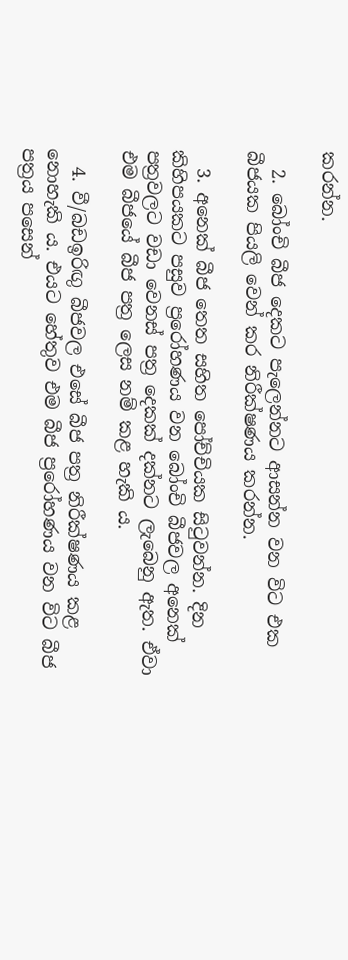කරන්න.

  2. බෝංචි බීජ දෙකට පැලෙන්නට ආසන්න වන විට එක බීජයක පියලි වෙන් කර නිරීක්ෂණය කරන්න.

  3. අනෙක් බීජ තෙත සහිත පෝච්චියක සිටුවන්න. දින කිහිපයකට පසුව ප්‍රරෝහණය වන බෝංචි බීජවල අනෙක් පත්‍රවලට වඩා වෙනස් පත්‍ර දෙකක් දක්නට ලැබෙනු ඇත. ඒවා එම බීජයේ බීජ පත්‍ර ලෙස නම් කළ හැකි ය.

  4. වී/බඩඉරිඟු බීජවල එසේ බීජ පත්‍ර නිරීක්ෂණය කළ නොහැකි ය. එයට හේතුව එම බීජ ප්‍රරෝහණය වන විට බීජ පත්‍රය පසෙන්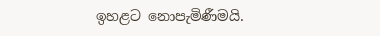ඉහළට නොපැමිණීමයි.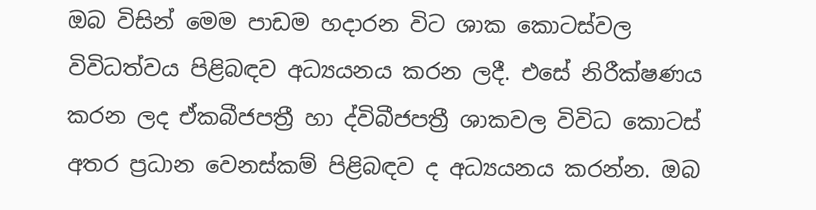ඔබ විසින් මෙම පාඩම හදාරන විට ශාක කොටස්වල විවිධත්වය පිළිබඳව අධ්‍යයනය කරන ලදී. එසේ නිරීක්ෂණය කරන ලද ඒකබීජපත්‍රී හා ද්විබීජපත්‍රී ශාකවල විවිධ කොටස් අතර ප්‍රධාන වෙනස්කම් පිළිබඳව ද අධ්‍යයනය කරන්න. ඔබ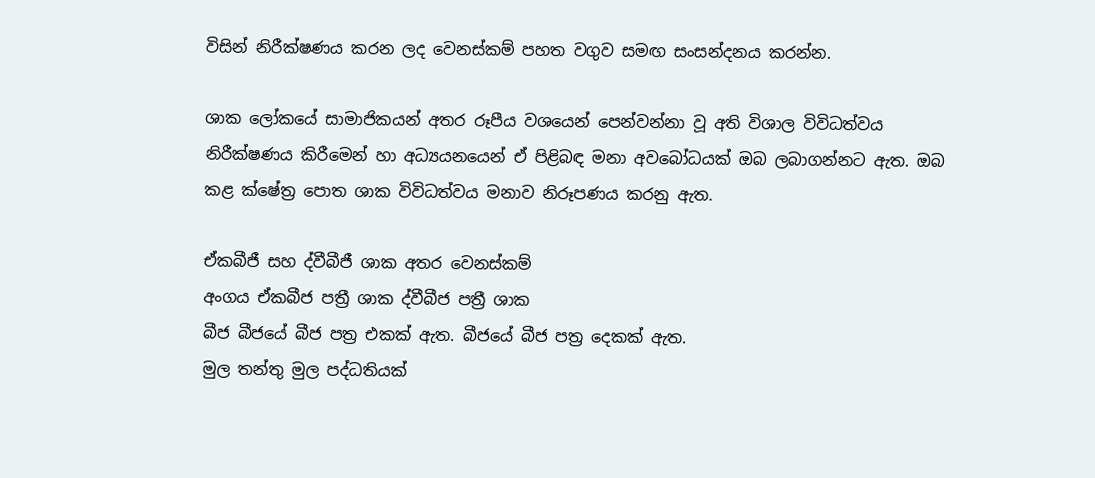විසින් නිරීක්ෂණය කරන ලද වෙනස්කම් පහත වගුව සමඟ සංසන්දනය කරන්න.

ශාක ලෝකයේ සාමාජිකයන් අතර රූපීය වශයෙන් පෙන්වන්නා වූ අති විශාල විවිධත්වය නිරීක්ෂණය කිරීමෙන් හා අධ්‍යයනයෙන් ඒ පිළිබඳ මනා අවබෝධයක් ඔබ ලබාගන්නට ඇත. ඔබ කළ ක්ෂේත්‍ර පොත ශාක විවිධත්වය මනාව නිරූපණය කරනු ඇත.

ඒකබීජී සහ ද්වීබීජී ශාක අතර වෙනස්කම්
අංගය ඒකබීජ පත්‍රී ශාක ද්වීබීජ පත්‍රී ශාක
බීජ බීජයේ බීජ පත්‍ර එකක් ඇත. බීජයේ බීජ පත්‍ර දෙකක් ඇත.
මුල තන්තු මුල පද්ධතියක්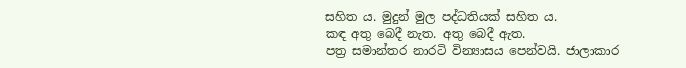සහිත ය. මුදුන් මුල පද්ධතියක් සහිත ය.
කඳ අතු බෙදී නැත. අතු බෙදී ඇත.
පත්‍ර සමාන්තර නාරටි වින්‍යාසය පෙන්වයි. ජාලාකාර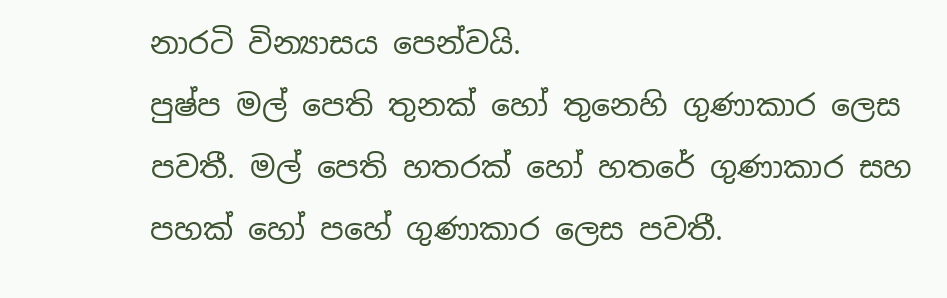නාරටි වින්‍යාසය පෙන්වයි.
පුෂ්ප මල් පෙති තුනක් හෝ තුනෙහි ගුණාකාර ලෙස පවතී. මල් පෙති හතරක් හෝ හතරේ ගුණාකාර සහ පහක් හෝ පහේ ගුණාකාර ලෙස පවතී.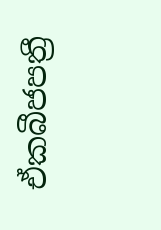ඒකබීජපත්‍රී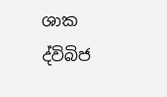ශාක                                           ද්විබිජ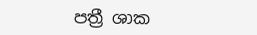පත්‍රී ශාක